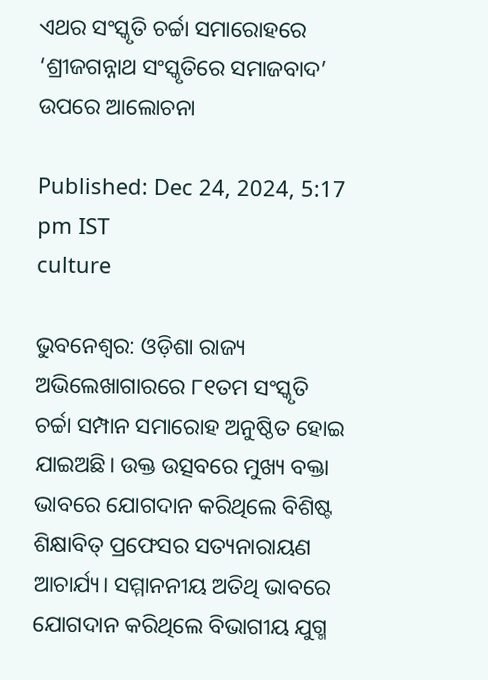ଏଥର ସଂସ୍କୃତି ଚର୍ଚ୍ଚା ସମାରୋହରେ ‘ଶ୍ରୀଜଗନ୍ନାଥ ସଂସ୍କୃତିରେ ସମାଜବାଦ’ ଉପରେ ଆଲୋଚନା

Published: Dec 24, 2024, 5:17 pm IST
culture

ଭୁବନେଶ୍ୱର: ଓଡ଼ିଶା ରାଜ୍ୟ ଅଭିଲେଖାଗାରରେ ୮୧ତମ ସଂସ୍କୃତି ଚର୍ଚ୍ଚା ସମ୍ପାନ ସମାରୋହ ଅନୁଷ୍ଠିତ ହୋଇ ଯାଇଅଛି। ଉକ୍ତ ଉତ୍ସବରେ ମୁଖ୍ୟ ବକ୍ତା ଭାବରେ ଯୋଗଦାନ କରିଥିଲେ ବିଶିଷ୍ଟ ଶିକ୍ଷାବିତ୍ ପ୍ରଫେସର ସତ୍ୟନାରାୟଣ ଆଚାର୍ଯ୍ୟ। ସମ୍ମାନନୀୟ ଅତିଥି ଭାବରେ ଯୋଗଦାନ କରିଥିଲେ ବିଭାଗୀୟ ଯୁଗ୍ମ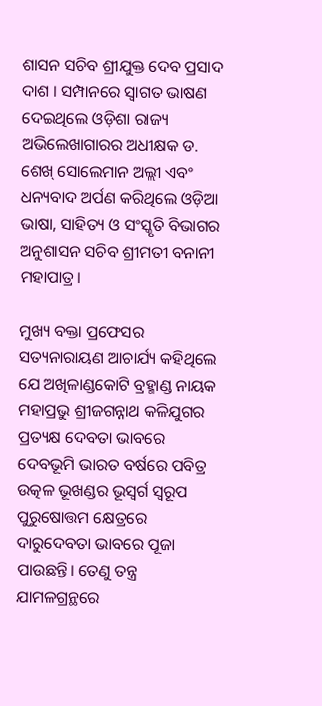ଶାସନ ସଚିବ ଶ୍ରୀଯୁକ୍ତ ଦେବ ପ୍ରସାଦ ଦାଶ । ସମ୍ପାନରେ ସ୍ୱାଗତ ଭାଷଣ ଦେଇଥିଲେ ଓଡ଼ିଶା ରାଜ୍ୟ ଅଭିଲେଖାଗାରର ଅଧୀକ୍ଷକ ଡ. ଶେଖ୍ ସୋଲେମାନ ଅଲ୍ଲୀ ଏବଂ ଧନ୍ୟବାଦ ଅର୍ପଣ କରିଥିଲେ ଓଡ଼ିଆ ଭାଷା, ସାହିତ୍ୟ ଓ ସଂସ୍କୃତି ବିଭାଗର ଅନୁଶାସନ ସଚିବ ଶ୍ରୀମତୀ ବନାନୀ ମହାପାତ୍ର।

ମୁଖ୍ୟ ବକ୍ତା ପ୍ରଫେସର ସତ୍ୟନାରାୟଣ ଆଚାର୍ଯ୍ୟ କହିଥିଲେ ଯେ ଅଖିଳାଣ୍ଡକୋଟି ବ୍ରହ୍ମାଣ୍ଡ ନାୟକ ମହାପ୍ରଭୁ ଶ୍ରୀଜଗନ୍ନାଥ କଳିଯୁଗର ପ୍ରତ୍ୟକ୍ଷ ଦେବତା ଭାବରେ ଦେବଭୂମି ଭାରତ ବର୍ଷରେ ପବିତ୍ର ଉତ୍କଳ ଭୂଖଣ୍ଡର ଭୂସ୍ୱର୍ଗ ସ୍ୱରୂପ ପୁରୁଷୋତ୍ତମ କ୍ଷେତ୍ରରେ ଦାରୁଦେବତା ଭାବରେ ପୂଜା ପାଉଛନ୍ତି। ତେଣୁ ତନ୍ତ୍ର ଯାମଳଗ୍ରନ୍ଥରେ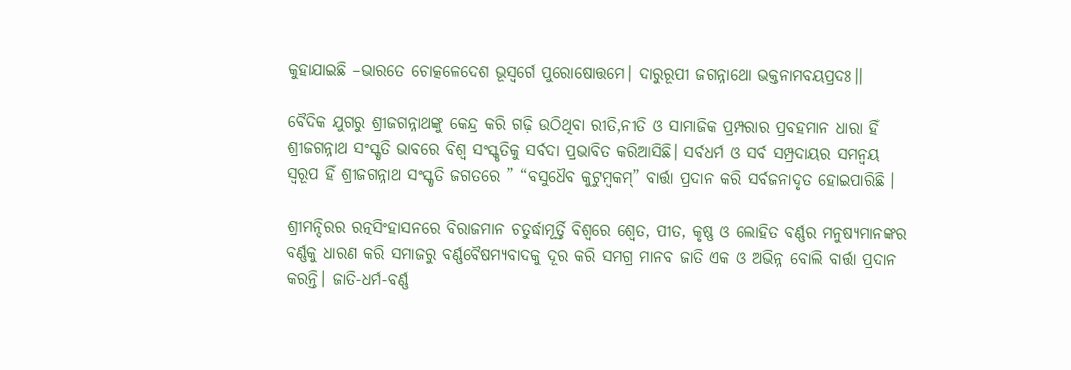କୁହାଯାଇଛି –ଭାରତେ ଚୋତ୍କଳେଦେଶ ଭୂସ୍ୱର୍ଗେ ପୁରୋଷୋତ୍ତମେ। ଦାରୁରୂପୀ ଜଗନ୍ନାଥୋ ଭକ୍ତନାମବୟପ୍ରଦଃ।।

ବୈଦିକ ଯୁଗରୁ ଶ୍ରୀଜଗନ୍ନାଥଙ୍କୁ କେନ୍ଦ୍ର କରି ଗଢ଼ି ଉଠିଥିବା ରୀତି,ନୀତି ଓ ସାମାଜିକ ପ୍ରମ୍ପରାର ପ୍ରବହମାନ ଧାରା ହିଁ ଶ୍ରୀଜଗନ୍ନାଥ ସଂସ୍କୃତି ଭାବରେ ବିଶ୍ୱ ସଂସ୍କୃତିକୁ ସର୍ବଦା ପ୍ରଭାବିତ କରିଆସିଛି। ସର୍ବଧର୍ମ ଓ ସର୍ବ ସମ୍ପ୍ରଦାୟର ସମନ୍ୱୟ ସ୍ୱରୂପ ହିଁ ଶ୍ରୀଜଗନ୍ନାଥ ସଂସ୍କୃତି ଜଗତରେ ” “ବସୁଧୈବ କୁଟୁମ୍ବକମ୍‌” ବାର୍ତ୍ତା ପ୍ରଦାନ କରି ସର୍ବଜନାଦୃତ ହୋଇପାରିଛି ।

ଶ୍ରୀମନ୍ଦିରର ରତ୍ନସିଂହାସନରେ ବିରାଜମାନ ଚତୁର୍ଦ୍ଧାମୂର୍ତ୍ତି ବିଶ୍ୱରେ ଶ୍ୱେତ, ପୀତ, କୃଷ୍ଣ ଓ ଲୋହିତ ବର୍ଣ୍ଣର ମନୁଷ୍ୟମାନଙ୍କର ବର୍ଣ୍ଣକୁ ଧାରଣ କରି ସମାଜରୁ ବର୍ଣ୍ଣବୈଷମ୍ୟବାଦକୁ ଦୂର କରି ସମଗ୍ର ମାନବ ଜାତି ଏକ ଓ ଅଭିନ୍ନ ବୋଲି ବାର୍ତ୍ତା ପ୍ରଦାନ କରନ୍ତି। ଜାତି-ଧର୍ମ-ବର୍ଣ୍ଣ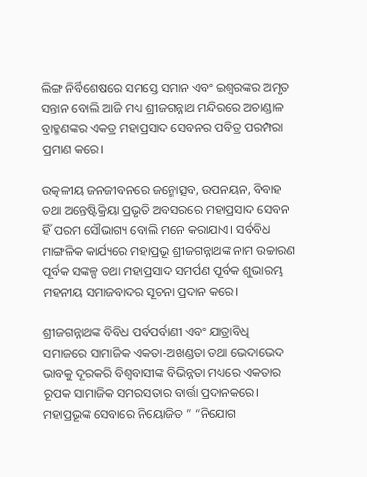ଲିଙ୍ଗ ନିର୍ବିଶେଷରେ ସମସ୍ତେ ସମାନ ଏବଂ ଇଶ୍ୱରଙ୍କର ଅମୃତ ସନ୍ତାନ ବୋଲି ଆଜି ମଧ୍ୟ ଶ୍ରୀଜଗନ୍ନାଥ ମନ୍ଦିରରେ ଅଚାଣ୍ଡାଳ ବ୍ରାହ୍ମଣଙ୍କର ଏକତ୍ର ମହାପ୍ରସାଦ ସେବନର ପବିତ୍ର ପରମ୍ପରା ପ୍ରମାଣ କରେ।

ଉତ୍କଳୀୟ ଜନଜୀବନରେ ଜନ୍ମୋତ୍ସବ, ଉପନୟନ, ବିବାହ ତଥା ଅନ୍ତେଷ୍ଟିକ୍ରିୟା ପ୍ରଭୃତି ଅବସରରେ ମହାପ୍ରସାଦ ସେବନ ହିଁ ପରମ ସୌଭାଗ୍ୟ ବୋଲି ମନେ କରାଯାଏ। ସର୍ବବିଧ ମାଙ୍ଗଳିକ କାର୍ଯ୍ୟରେ ମହାପ୍ରଭୂ ଶ୍ରୀଜଗନ୍ନାଥଙ୍କ ନାମ ଉଚ୍ଚାରଣ ପୂର୍ବକ ସଙ୍କଳ୍ପ ତଥା ମହାପ୍ରସାଦ ସମର୍ପଣ ପୂର୍ବକ ଶୁଭାରମ୍ଭ ମହନୀୟ ସମାଜବାଦର ସୂଚନା ପ୍ରଦାନ କରେ।

ଶ୍ରୀଜଗନ୍ନାଥଙ୍କ ବିବିଧ ପର୍ବପର୍ବାଣୀ ଏବଂ ଯାତ୍ରାବିଧି ସମାଜରେ ସାମାଜିକ ଏକତା-ଅଖଣ୍ଡତା ତଥା ଭେଦାଭେଦ ଭାବକୁ ଦୂରକରି ବିଶ୍ୱବାସୀଙ୍କ ବିଭିନ୍ନତା ମଧ୍ୟରେ ଏକତାର ରୂପକ ସାମାଜିକ ସମରସତାର ବାର୍ତ୍ତା ପ୍ରଦାନକରେ। ମହାପ୍ରଭୂଙ୍କ ସେବାରେ ନିୟୋଜିତ ” “ନିଯୋଗ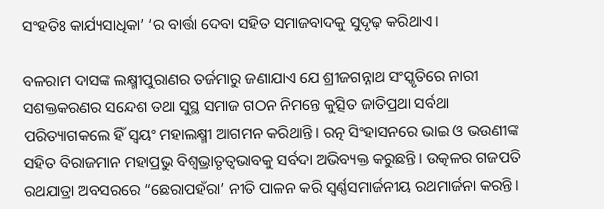ସଂହତିଃ କାର୍ଯ୍ୟସାଧିକା’ ‘ର ବାର୍ତ୍ତା ଦେବା ସହିତ ସମାଜବାଦକୁ ସୁଦୃଢ଼ କରିଥାଏ।

ବଳରାମ ଦାସଙ୍କ ଲକ୍ଷ୍ମୀପୁରାଣର ତର୍ଜମାରୁ ଜଣାଯାଏ ଯେ ଶ୍ରୀଜଗନ୍ନାଥ ସଂସ୍କୃତିରେ ନାରୀ ସଶକ୍ତକରଣର ସନ୍ଦେଶ ତଥା ସୁସ୍ଥ ସମାଜ ଗଠନ ନିମନ୍ତେ କୁତ୍ସିତ ଜାତିପ୍ରଥା ସର୍ବଥା ପରିତ୍ୟାଗକଲେ ହିଁ ସ୍ୱୟଂ ମହାଲକ୍ଷ୍ମୀ ଆଗମନ କରିଥାନ୍ତି। ରତ୍ନ ସିଂହାସନରେ ଭାଇ ଓ ଭଉଣୀଙ୍କ ସହିତ ବିରାଜମାନ ମହାପ୍ରଭୁ ବିଶ୍ୱଭ୍ରାତୃତ୍ୱଭାବକୁ ସର୍ବଦା ଅଭିବ୍ୟକ୍ତ କରୁଛନ୍ତି। ଉତ୍କଳର ଗଜପତି ରଥଯାତ୍ରା ଅବସରରେ “ଛେରାପହଁରା’ ନୀତି ପାଳନ କରି ସ୍ୱର୍ଣ୍ଣସମାର୍ଜନୀୟ ରଥମାର୍ଜନା କରନ୍ତି।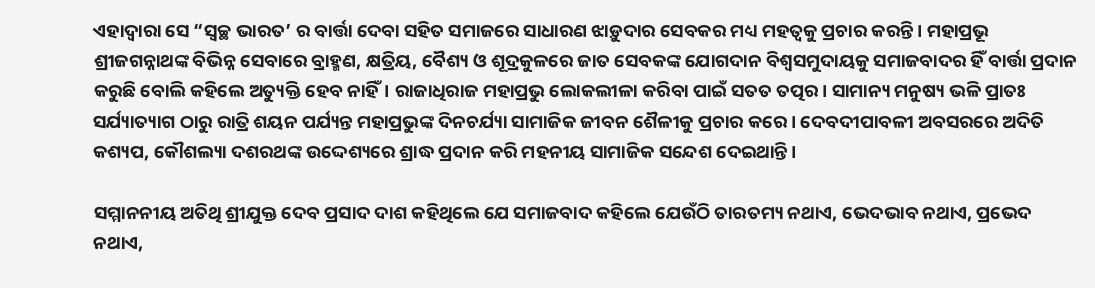ଏହାଦ୍ୱାରା ସେ “ସ୍ୱଚ୍ଛ ଭାରତ’ ର ବାର୍ତ୍ତା ଦେବା ସହିତ ସମାଜରେ ସାଧାରଣ ଝାଡ଼ୁଦାର ସେବକର ମଧ୍ୟ ମହତ୍ୱକୁ ପ୍ରଚାର କରନ୍ତି। ମହାପ୍ରଭୂ ଶ୍ରୀଜଗନ୍ନାଥଙ୍କ ବିଭିନ୍ନ ସେବାରେ ବ୍ରାହ୍ମଣ, କ୍ଷତ୍ରିୟ, ବୈଶ୍ୟ ଓ ଶୂଦ୍ରକୁଳରେ ଜାତ ସେବକଙ୍କ ଯୋଗଦାନ ବିଶ୍ୱସମୁଦାୟକୁ ସମାଜବାଦର ହିଁ ବାର୍ତ୍ତା ପ୍ରଦାନ କରୁଛି ବୋଲି କହିଲେ ଅତ୍ୟୁକ୍ତି ହେବ ନାହିଁ। ରାଜାଧିରାଜ ମହାପ୍ରଭୁ ଲୋକଲୀଳା କରିବା ପାଇଁ ସତତ ତତ୍ପର। ସାମାନ୍ୟ ମନୁଷ୍ୟ ଭଳି ପ୍ରାତଃ ସର୍ଯ୍ୟାତ୍ୟାଗ ଠାରୁ ରାତ୍ରି ଶୟନ ପର୍ଯ୍ୟନ୍ତ ମହାପ୍ରଭୁଙ୍କ ଦିନଚର୍ଯ୍ୟା ସାମାଜିକ ଜୀବନ ଶୈଳୀକୁ ପ୍ରଚାର କରେ। ଦେବଦୀପାବଳୀ ଅବସରରେ ଅଦିତି କଶ୍ୟପ, କୌଶଲ୍ୟା ଦଶରଥଙ୍କ ଉଦ୍ଦେଶ୍ୟରେ ଶ୍ରାଦ୍ଧ ପ୍ରଦାନ କରି ମହନୀୟ ସାମାଜିକ ସନ୍ଦେଶ ଦେଇଥାନ୍ତି।

ସମ୍ମାନନୀୟ ଅତିଥି ଶ୍ରୀଯୁକ୍ତ ଦେବ ପ୍ରସାଦ ଦାଶ କହିଥିଲେ ଯେ ସମାଜବାଦ କହିଲେ ଯେଉଁଠି ତାରତମ୍ୟ ନଥାଏ, ଭେଦଭାବ ନଥାଏ, ପ୍ରଭେଦ ନଥାଏ,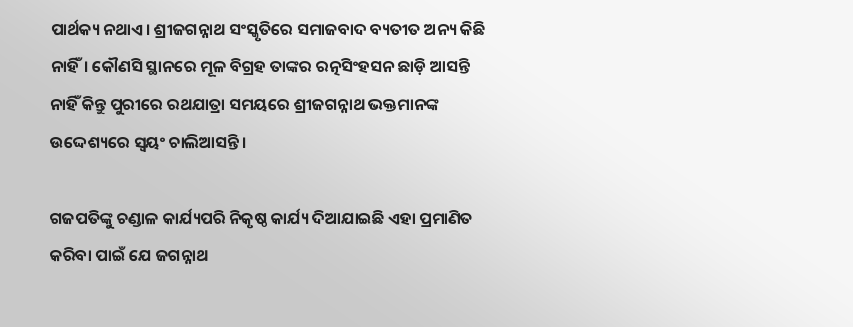ପାର୍ଥକ୍ୟ ନଥାଏ। ଶ୍ରୀଜଗନ୍ନାଥ ସଂସ୍କୃତିରେ ସମାଜବାଦ ବ୍ୟତୀତ ଅନ୍ୟ କିଛି ନାହିଁ। କୌଣସି ସ୍ଥାନରେ ମୂଳ ବିଗ୍ରହ ତାଙ୍କର ରତ୍ନସିଂହସନ ଛାଡ଼ି ଆସନ୍ତି ନାହିଁ କିନ୍ତୁ ପୁରୀରେ ରଥଯାତ୍ରା ସମୟରେ ଶ୍ରୀଜଗନ୍ନାଥ ଭକ୍ତମାନଙ୍କ ଉଦ୍ଦେଶ୍ୟରେ ସ୍ୱୟଂ ଚାଲିଆସନ୍ତି।

ଗଜପତିଙ୍କୁ ଚଣ୍ଡାଳ କାର୍ଯ୍ୟପରି ନିକୃଷ୍ଠ କାର୍ଯ୍ୟ ଦିଆଯାଇଛି ଏହା ପ୍ରମାଣିତ କରିବା ପାଇଁ ଯେ ଜଗନ୍ନାଥ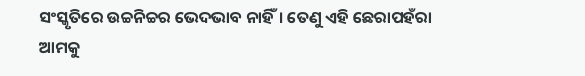ସଂସ୍କୃତିରେ ଉଚ୍ଚନିଚ୍ଚର ଭେଦଭାବ ନାହିଁ। ତେଣୁ ଏହି ଛେରାପହଁରା ଆମକୁ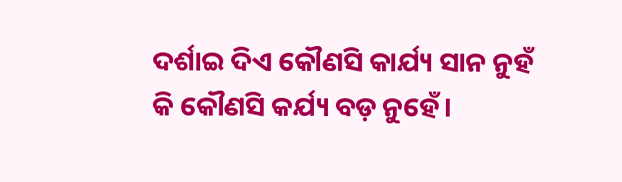ଦର୍ଶାଇ ଦିଏ କୌଣସି କାର୍ଯ୍ୟ ସାନ ନୁହଁ କି କୌଣସି କର୍ଯ୍ୟ ବଡ଼ ନୁହେଁ।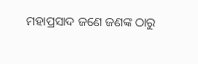ମହାପ୍ରସାଦ ଜଣେ ଜଣଙ୍କ ଠାରୁ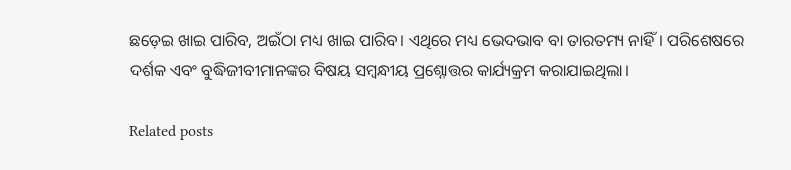ଛଡ଼େଇ ଖାଇ ପାରିବ, ଅଇଁଠା ମଧ୍ୟ ଖାଇ ପାରିବ। ଏଥିରେ ମଧ୍ୟ ଭେଦଭାବ ବା ତାରତମ୍ୟ ନାହିଁ। ପରିଶେଷରେ ଦର୍ଶକ ଏବଂ ବୁଦ୍ଧିଜୀବୀମାନଙ୍କର ବିଷୟ ସମ୍ବନ୍ଧୀୟ ପ୍ରଶ୍ନୋତ୍ତର କାର୍ଯ୍ୟକ୍ରମ କରାଯାଇଥିଲା।

Related posts